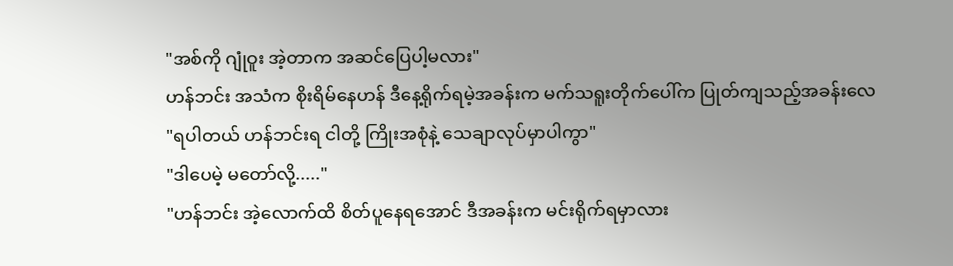"အစ်ကို ဂျုံဝူး အဲ့တာက အဆင်ပြေပါ့မလား"
ဟန်ဘင်း အသံက စိုးရိမ်နေဟန် ဒီနေ့ရိုက်ရမဲ့အခန်းက မက်သရူးတိုက်ပေါ်က ပြုတ်ကျသည့်အခန်းလေ
"ရပါတယ် ဟန်ဘင်းရ ငါတို့ ကြိုးအစုံနဲ့ သေချာလုပ်မှာပါကွာ"
"ဒါပေမဲ့ မတော်လို့....."
"ဟန်ဘင်း အဲ့လောက်ထိ စိတ်ပူနေရအောင် ဒီအခန်းက မင်းရိုက်ရမှာလား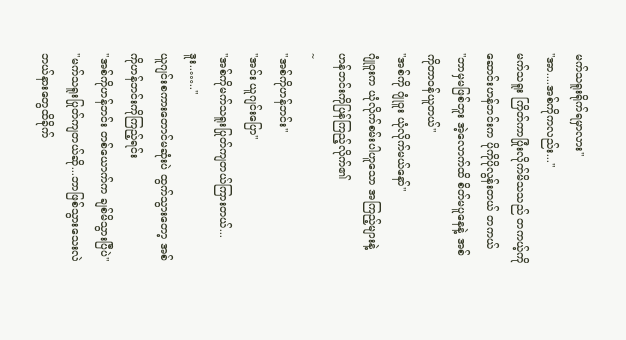မက်သရူးရိုက်ရမှာလား"
"အာ....အစ်ကိုကလည်း..."
မက်သရူး ကြိတ်ကာပြုံးလိုက်မိသသည် တကယ့်ကို ဆောင်းဟန်ဘင်းက ပိုကိုပိုလွန်းတယ် တကယ်
"ဘာမှမဖြစ်ဘူး အဲ့လောက်ထိ စိတ်မပူနေနဲ့ အစ်ကိုတာဝန်ယူတယ်"
"အစ်ကို ဂျုံဝူး ယုံလိုက်မယ်နော်"
ဂျုံဝူးက ယုံလိုက်စမ်းပါဟူသော အကြည့်များနဲ့ ဟန်ဘင်းကိုပြန်ကြည့်လိုက်၏
~
"အစ်ကိုဟန်ဘင်း"
"အင်း ယူဂျင်းပြော"
"အစ်ကိုမက်သရူးပြုတ်ကျတယ်ကြားတယ်...ဒူး..….."
ယူဂျင်းစကားတောင်မဆုံးပဲ ထွက်သွားတော့ အစ်ကိုဟန်ဘင်းကိုကြည့်ရင်း
"အစ်ကိုဟန်ဘင်း တစ်ယောက်က ချစ်မိသွားပြီပဲ"
"မက်သရူးပြုတ်ကျတယ်ဆို...ဘာဖြစ်သွားသေးလဲ ဘယ်နားတွေထိခိုက်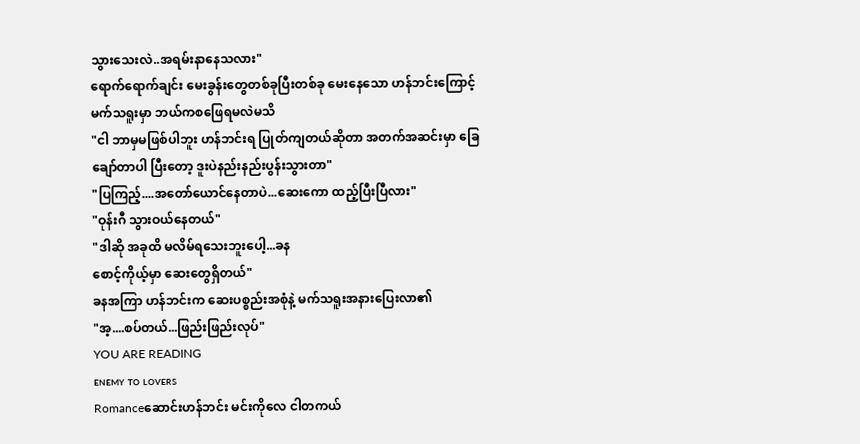သွားသေးလဲ..အရမ်းနာနေသလား"
ရောက်ရောက်ချင်း မေးခွန်းတွေတစ်ခုပြီးတစ်ခု မေးနေသော ဟန်ဘင်းကြောင့်
မက်သရူးမှာ ဘယ်ကစဖြေရမလဲမသိ
"ငါ ဘာမှမဖြစ်ပါဘူး ဟန်ဘင်းရ ပြုတ်ကျတယ်ဆိုတာ အတက်အဆင်းမှာ ခြေချော်တာပါ ပြီးတော့ ဒူးပဲနည်းနည်းပွန်းသွားတာ"
"ပြကြည့်....အတော်ယောင်နေတာပဲ...ဆေးကော ထည့်ပြီးပြီလား"
"ဝုန်းဂီ သွားဝယ်နေတယ်"
"ဒါဆို အခုထိ မလိမ်ရသေးဘူးပေါ့...ခန
စောင့်ကိုယ့်မှာ ဆေးတွေရှိတယ်"
ခနအကြာ ဟန်ဘင်းက ဆေးပစ္စည်းအစုံနဲ့ မက်သရူးအနားပြေးလာ၏
"အ့....စပ်တယ်...ဖြည်းဖြည်းလုပ်"
YOU ARE READING
ᴇɴᴇᴍʏ ᴛᴏ ʟᴏᴠᴇʀs
Romanceဆောင်းဟန်ဘင်း မင်းကိုလေ ငါတကယ်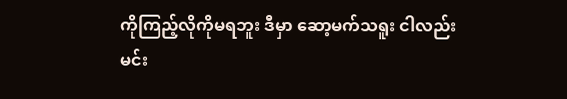ကိုကြည့်လိုကိုမရဘူး ဒီမှာ ဆော့မက်သရူး ငါလည်းမင်း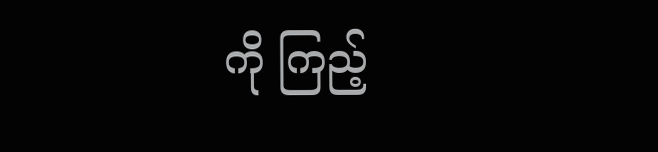ကို ကြည့်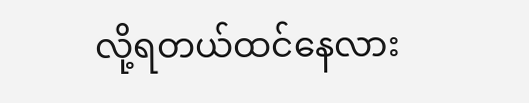လို့ရတယ်ထင်နေလား